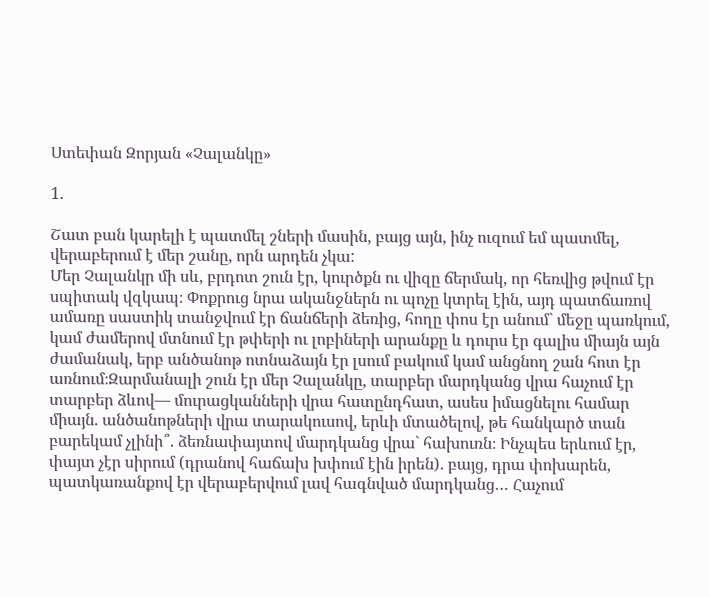Ստեփան Զորյան «Չալանկը»

1․

Շատ բան կարելի է պատմել շների մասին, բայց այն, ինչ ուզում եմ պատմել, վերաբերում է մեր շանը, որն արդեն չկա:
Մեր Չալանկր մի սև, բրդոտ շուն էր, կուրծքն ու վիզը ճերմակ, որ հեռվից թվում էր սպիտակ վզկապ։ Փոքրուց նրա ականջներն ու պոչը կտրել էին, այդ պատճառով ամառը սաստիկ տանջվում էր ճանճերի ձեռից, հողը փոս էր անում` մեջը պառկում, կամ ժամերով մտնում էր թփերի ու լոբիների արանքը և դուրս էր գալիս միայն այն ժամանակ, երբ անծանոթ ոտնաձայն էր լսում բակում կամ անցնող շան հոտ էր առնում։Զարմանալի շուն էր մեր Չալանկը, տարբեր մարդկանց վրա հաչում էր տարբեր ձևով— մուրացկանների վրա հատընդհատ, ասես իմացնելու համար միայն. անծանոթների վրա տարակուսով, երևի մտածելով, թե հանկարծ տան բարեկամ չլինի՞. ձեռնափայտով մարդկանց վրա` հախուռն։ Ինչպես երևում էր, փայտ չէր սիրում (դրանով հաճախ խփում էին իրեն). բայց, դրա փոխարեն, պատկառանքով էր վերաբերվում լավ հագնված մարդկանց… Հաչում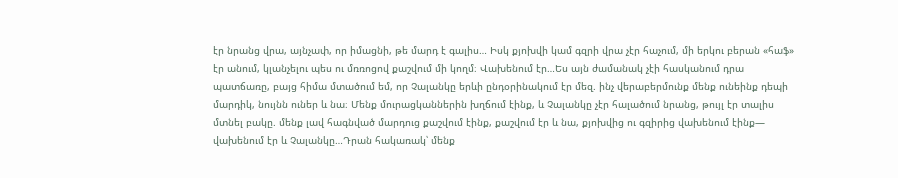էր նրանց վրա, այնչափ, որ իմացնի, թե մարդ է գալիս… Իսկ քյոխվի կամ գզրի վրա չէր հաչում, մի երկու բերան «հաֆ» էր անում, կլանչելու պես ու մռռոցով քաշվում մի կողմ։ Վախենում էր…Ես այն ժամանակ չէի հասկանում դրա պատճառը, բայց հիմա մտածում եմ, որ Չալանկը երևի ընդօրինակում էր մեզ. ինչ վերաբերմունք մենք ունեինք դեպի մարդիկ, նույնն ուներ և նա։ Մենք մուրացկաններին խղճում էինք, և Չալանկը չէր հալածում նրանց, թույլ էր տալիս մտնել բակը. մենք լավ հագնված մարդուց քաշվում էինք, քաշվում էր և նա, քյոխվից ու գզիրից վախենում էինք— վախենում էր և Չալանկը…Դրան հակառակ՝ մենք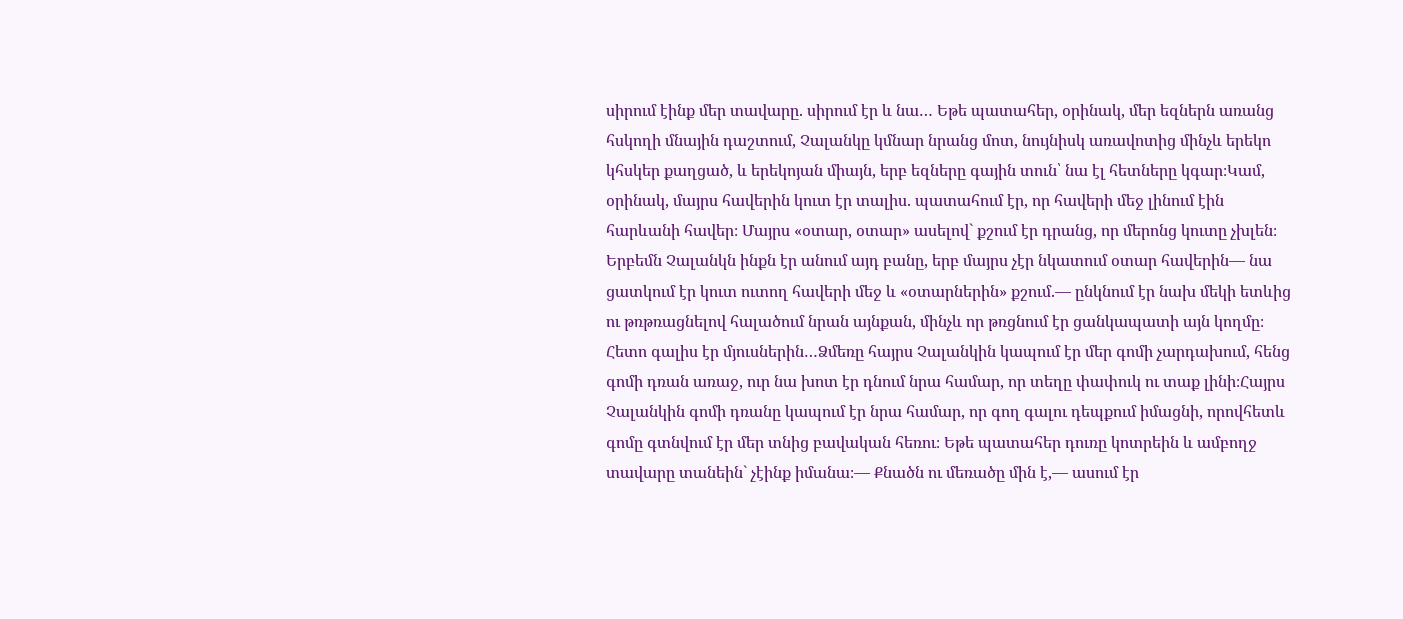սիրում էինք մեր տավարը. սիրում էր և նա… Եթե պատահեր, օրինակ, մեր եզներն առանց հսկողի մնային դաշտում, Չալանկը կմնար նրանց մոտ, նույնիսկ առավոտից մինչև երեկո կհսկեր քաղցած, և երեկոյան միայն, երբ եզները գային տուն՝ նա էլ հետները կգար։Կամ, օրինակ, մայրս հավերին կուտ էր տալիս. պատահում էր, որ հավերի մեջ լինում էին հարևանի հավեր։ Մայրս «օտար, օտար» ասելով` քշում էր դրանց, որ մերոնց կուտը չխլեն։ Երբեմն Չալանկն ինքն էր անում այդ բանը, երբ մայրս չէր նկատում օտար հավերին— նա ցատկում էր կուտ ուտող հավերի մեջ և «օտարներին» քշում.— ընկնում էր նախ մեկի ետևից ու թռթռացնելով հալածում նրան այնքան, մինչև որ թռցնում էր ցանկապատի այն կողմը։ Հետո գալիս էր մյուսներին…Ձմեռը հայրս Չալանկին կապում էր մեր գոմի չարդախում, հենց գոմի դռան առաջ, ուր նա խոտ էր դնում նրա համար, որ տեղը փափուկ ու տաք լինի։Հայրս Չալանկին գոմի դռանը կապում էր նրա համար, որ գող գալու դեպքում իմացնի, որովհետև գոմը գտնվում էր մեր տնից բավական հեռու։ Եթե պատահեր դուռը կոտրեին և ամբողջ տավարը տանեին` չէինք իմանա։— Քնածն ու մեռածը մին է,— ասում էր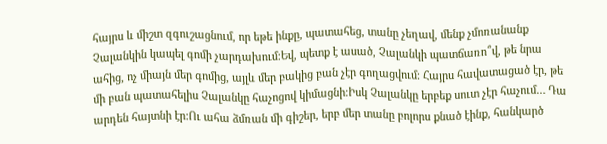հայրս և միշտ զգուշացնում, որ եթե ինքը, պատահեց, տանը չեղավ, մենք չմոռանանք Չալանկին կապել գոմի չարդախում։Եվ, պետք է ասած, Չալանկի պատճառո՞վ, թե նրա ահից, ոչ միայն մեր գոմից, այլև մեր բակից բան չէր գողացվում։ Հայրս հավատացած էր, թե մի բան պատահելիս Չալանկը հաչոցով կիմացնի։Իսկ Չալանկը երբեք սուտ չէր հաչում… Դա արդեն հայտնի էր:Ու ահա ձմռան մի գիշեր, երբ մեր տանը բոլորս քնած էինք, հանկարծ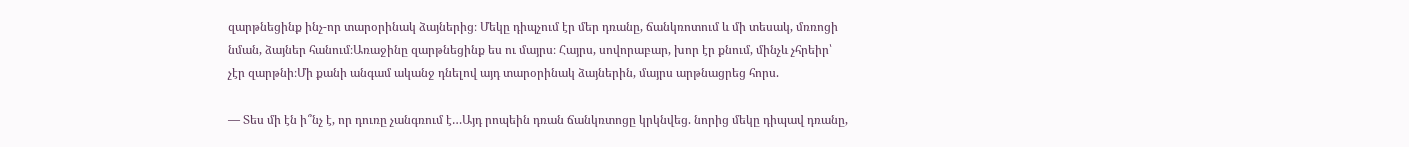զարթնեցինք ինչ-որ տարօրինակ ձայներից։ Մեկը դիպչում էր մեր դռանը, ճանկռոտում և մի տեսակ, մռռոցի նման, ձայներ հանում։Առաջինը զարթնեցինք ես ու մայրս։ Հայրս, սովորաբար, խոր էր քնում, մինչև չհրեիր՝ չէր զարթնի։Մի քանի անգամ ականջ դնելով այդ տարօրինակ ձայներին, մայրս արթնացրեց հորս.

— Տես մի էն ի՞նչ է, որ դուռը չանգռում է…Այդ րոպեին դռան ճանկռտոցը կրկնվեց. նորից մեկը դիպավ դռանը,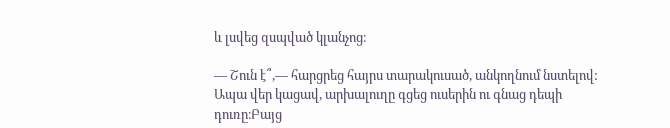և լսվեց զսպված կլանչոց։

— Շուն է՞,— հարցրեց հայրս տարակուսած, անկողնում նստելով: Ապա վեր կացավ, արխալուղը գցեց ուսերին ու գնաց դեպի դուռը։Բայց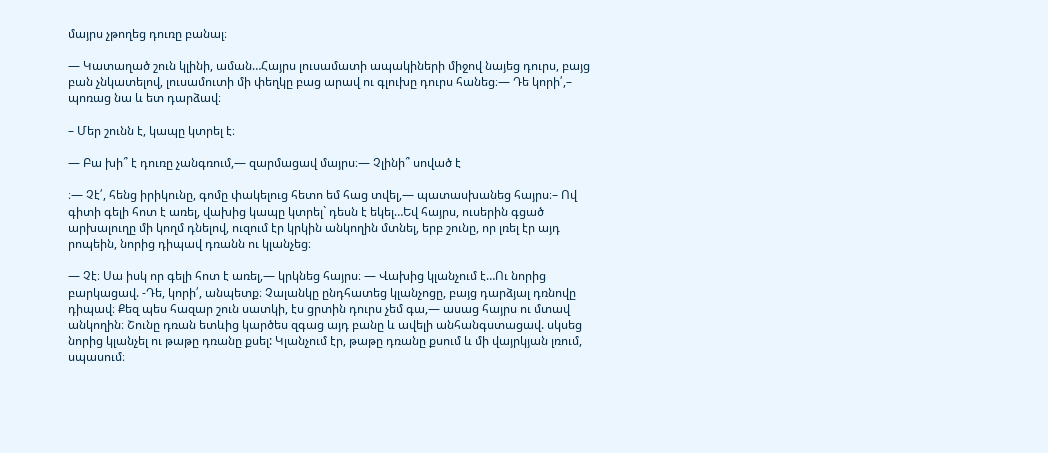մայրս չթողեց դուռը բանալ։

— Կատաղած շուն կլինի, աման…Հայրս լուսամատի ապակիների միջով նայեց դուրս, բայց բան չնկատելով, լուսամուտի մի փեղկը բաց արավ ու գլուխը դուրս հանեց։— Դե կորի՛,– պոռաց նա և ետ դարձավ։

– Մեր շունն է, կապը կտրել է։

— Բա խի՞ է դուռը չանգռում,— զարմացավ մայրս։— Չլինի՞ սոված է

։— Չէ՛, հենց իրիկունը, գոմը փակելուց հետո եմ հաց տվել,— պատասխանեց հայրս։– Ով գիտի գելի հոտ է առել, վախից կապը կտրել` դեսն է եկել…Եվ հայրս, ուսերին գցած արխալուղը մի կողմ դնելով, ուզում էր կրկին անկողին մտնել, երբ շունը, որ լռել էր այդ րոպեին, նորից դիպավ դռանն ու կլանչեց։

— Չէ։ Սա իսկ որ գելի հոտ է առել,— կրկնեց հայրս։ — Վախից կլանչում է…Ու նորից բարկացավ. -Դե, կորի՛, անպետք։ Չալանկը ընդհատեց կլանչոցը, բայց դարձյալ դռնովը դիպավ։ Քեզ պես հազար շուն սատկի, էս ցրտին դուրս չեմ գա,— ասաց հայրս ու մտավ անկողին։ Շունը դռան ետևից կարծես զգաց այդ բանը և ավելի անհանգստացավ. սկսեց նորից կլանչել ու թաթը դռանը քսել: Կլանչում էր, թաթը դռանը քսում և մի վայրկյան լռում, սպասում։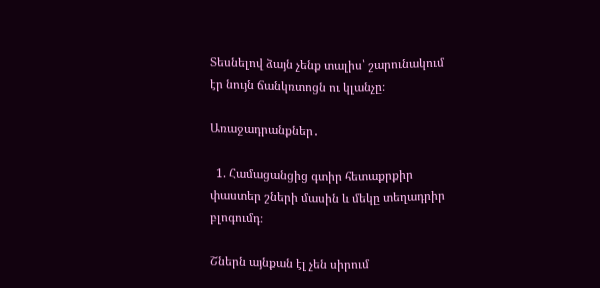Տեսնելով ձայն չենք տալիս՝ շարունակում էր նույն ճանկռտոցն ու կլանչը։

Առաջադրանքներ․

  1. Համացանցից գտիր հետաքրքիր փաստեր շների մասին և մեկը տեղադրիր բլոգումդ։

Շներն այնքան էլ չեն սիրում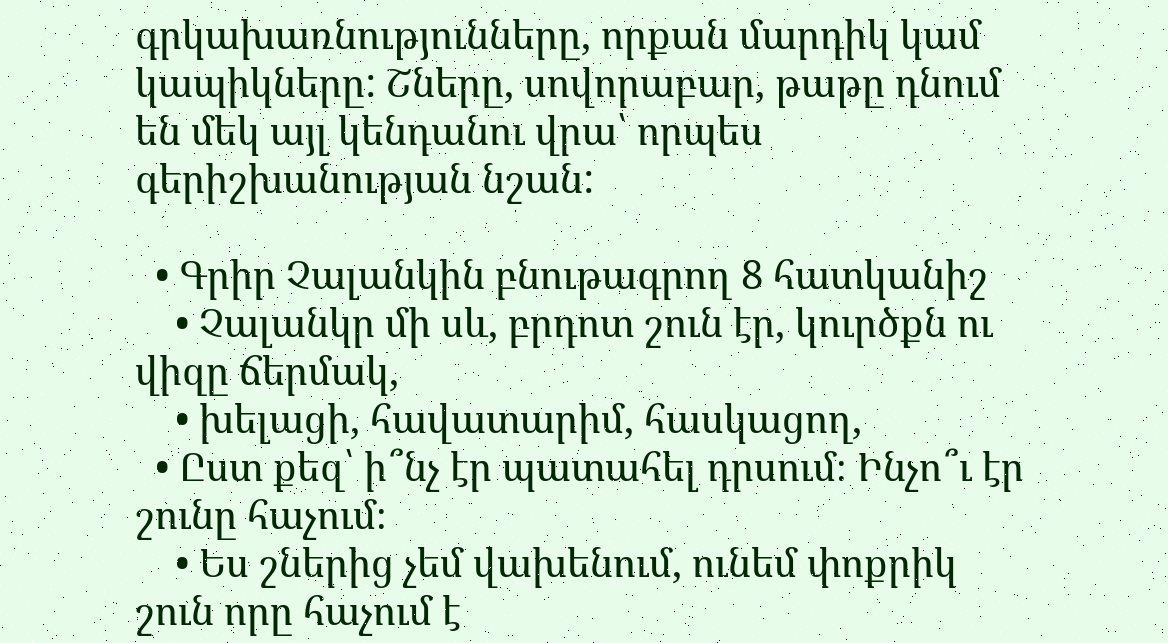գրկախառնությունները, որքան մարդիկ կամ կապիկները: Շները, սովորաբար, թաթը դնում են մեկ այլ կենդանու վրա՝ որպես գերիշխանության նշան:

  • Գրիր Չալանկին բնութագրող 8 հատկանիշ
    • Չալանկր մի սև, բրդոտ շուն էր, կուրծքն ու վիզը ճերմակ,
    • խելացի, հավատարիմ, հասկացող,
  • Ըստ քեզ՝ ի՞նչ էր պատահել դրսում։ Ինչո՞ւ էր շունը հաչում։
    • Ես շներից չեմ վախենում, ունեմ փոքրիկ շուն որը հաչում է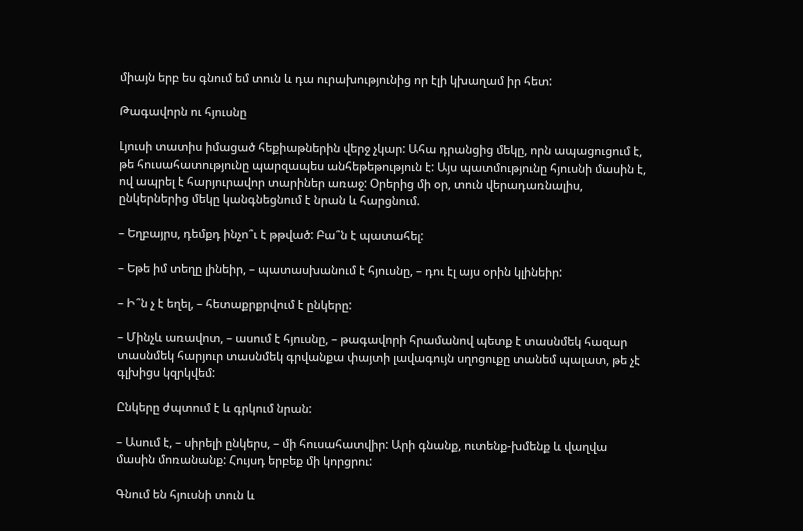միայն երբ ես գնում եմ տուն և դա ուրախությունից որ էլի կխաղամ իր հետ:

Թագավորն ու հյուսնը

Լյուսի տատիս իմացած հեքիաթներին վերջ չկար: Ահա դրանցից մեկը, որն ապացուցում է, թե հուսահատությունը պարզապես անհեթեթություն է: Այս պատմությունը հյուսնի մասին է, ով ապրել է հարյուրավոր տարիներ առաջ: Օրերից մի օր, տուն վերադառնալիս, ընկերներից մեկը կանգնեցնում է նրան և հարցնում.

– Եղբայրս, դեմքդ ինչո՞ւ է թթված: Բա՞ն է պատահել:

– Եթե իմ տեղը լինեիր, – պատասխանում է հյուսնը, – դու էլ այս օրին կլինեիր:

– Ի՞ն չ է եղել, – հետաքրքրվում է ընկերը:

– Մինչև առավոտ, – ասում է հյուսնը, – թագավորի հրամանով պետք է տասնմեկ հազար տասնմեկ հարյուր տասնմեկ գրվանքա փայտի լավագույն սղոցուքը տանեմ պալատ, թե չէ գլխիցս կզրկվեմ:

Ընկերը ժպտում է և գրկում նրան:

– Ասում է, – սիրելի ընկերս, – մի հուսահատվիր: Արի գնանք, ուտենք-խմենք և վաղվա մասին մոռանանք: Հույսդ երբեք մի կորցրու:

Գնում են հյուսնի տուն և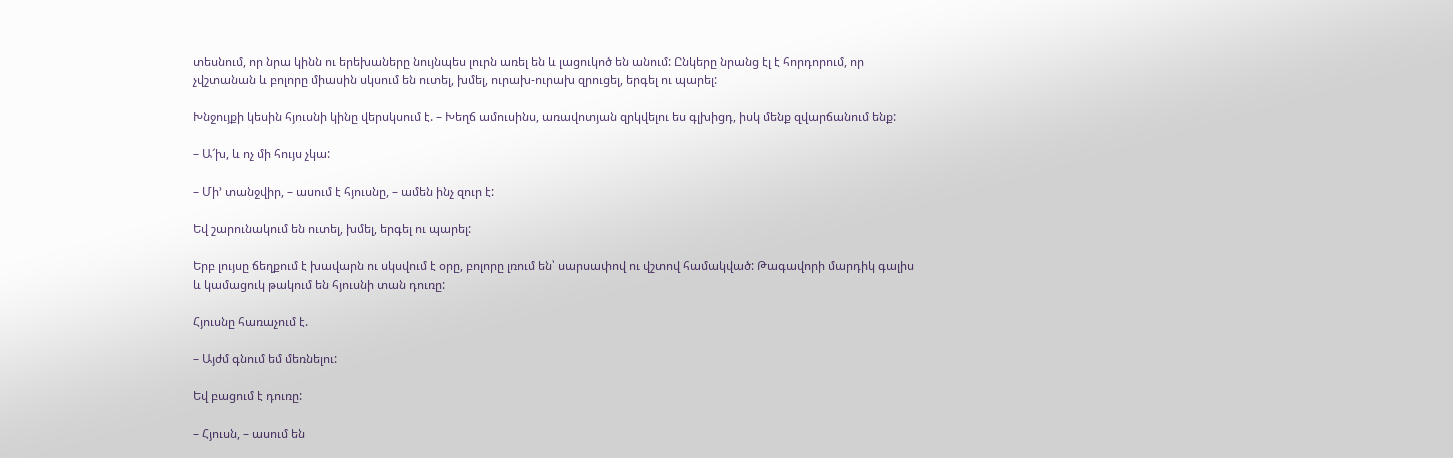տեսնում, որ նրա կինն ու երեխաները նույնպես լուրն առել են և լացուկոծ են անում: Ընկերը նրանց էլ է հորդորում, որ չվշտանան և բոլորը միասին սկսում են ուտել, խմել, ուրախ-ուրախ զրուցել, երգել ու պարել:

Խնջույքի կեսին հյուսնի կինը վերսկսում է. – Խեղճ ամուսինս, առավոտյան զրկվելու ես գլխիցդ, իսկ մենք զվարճանում ենք:

– Ա՜խ, և ոչ մի հույս չկա:

– Մի’ տանջվիր, – ասում է հյուսնը, – ամեն ինչ զուր է:

Եվ շարունակում են ուտել, խմել, երգել ու պարել:

Երբ լույսը ճեղքում է խավարն ու սկսվում է օրը, բոլորը լռում են՝ սարսափով ու վշտով համակված: Թագավորի մարդիկ գալիս և կամացուկ թակում են հյուսնի տան դուռը:

Հյուսնը հառաչում է.

– Այժմ գնում եմ մեռնելու:

Եվ բացում է դուռը:

– Հյուսն, – ասում են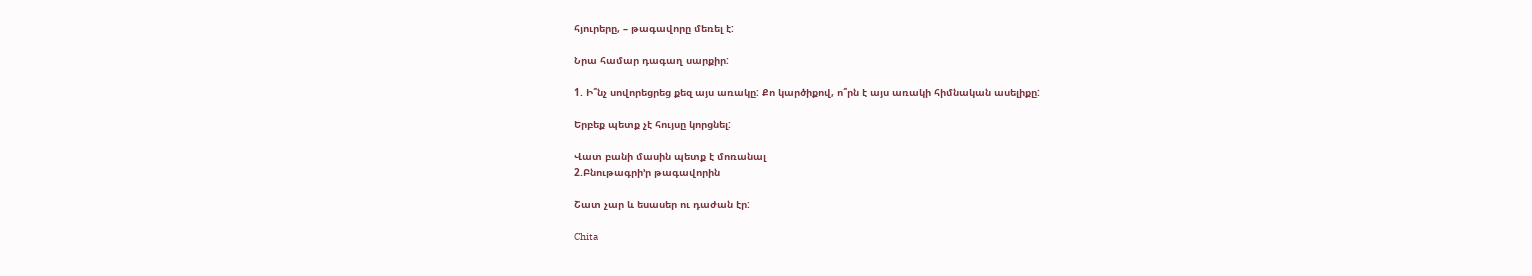հյուրերը, – թագավորը մեռել է:

Նրա համար դագաղ սարքիր:

1. Ի՞նչ սովորեցրեց քեզ այս առակը: Քո կարծիքով, ո՞րն է այս առակի հիմնական ասելիքը:

Երբեք պետք չէ հույսը կորցնել:

Վատ բանի մասին պետք է մոռանալ
2.Բնութագրի՚ր թագավորին

Շատ չար և եսասեր ու դաժան էր:

Chita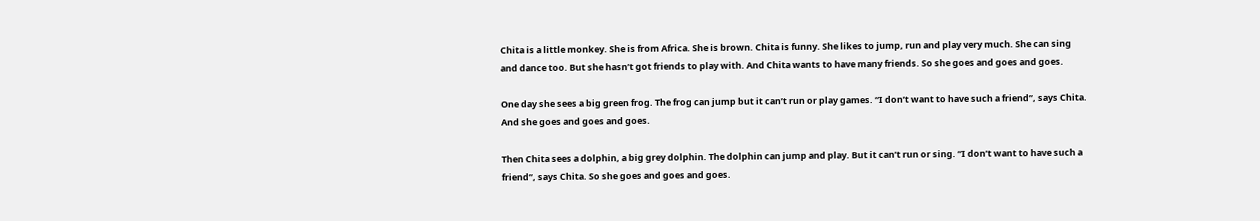Chita is a little monkey. She is from Africa. She is brown. Chita is funny. She likes to jump, run and play very much. She can sing and dance too. But she hasn’t got friends to play with. And Chita wants to have many friends. So she goes and goes and goes.

One day she sees a big green frog. The frog can jump but it can’t run or play games. “I don’t want to have such a friend”, says Chita. And she goes and goes and goes.

Then Chita sees a dolphin, a big grey dolphin. The dolphin can jump and play. But it can’t run or sing. “I don’t want to have such a friend”, says Chita. So she goes and goes and goes.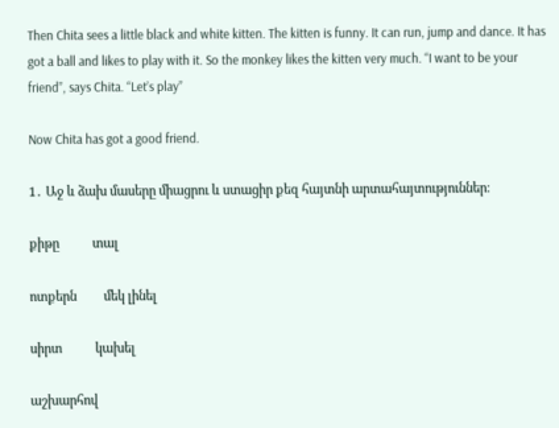Then Chita sees a little black and white kitten. The kitten is funny. It can run, jump and dance. It has got a ball and likes to play with it. So the monkey likes the kitten very much. “I want to be your friend”, says Chita. “Let’s play”

Now Chita has got a good friend.

1․ Աջ և ձախ մասերը միացրու և ստացիր քեզ հայտնի արտահայտություններ։

քիթը           տալ

ոտքերն         մեկ լինել

սիրտ           կախել

աշխարհով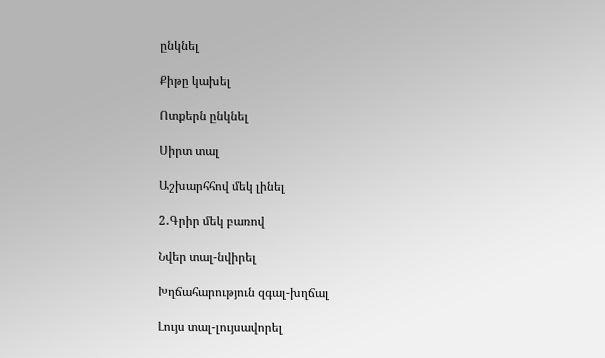ընկնել

Քիթը կախել

Ոտքերն ընկնել

Սիրտ տալ

Աշխարհհով մեկ լինել

2․Գրիր մեկ բառով

Նվեր տալ-նվիրել

Խղճահարություն զգալ-խղճալ

Լույս տալ-լույսավորել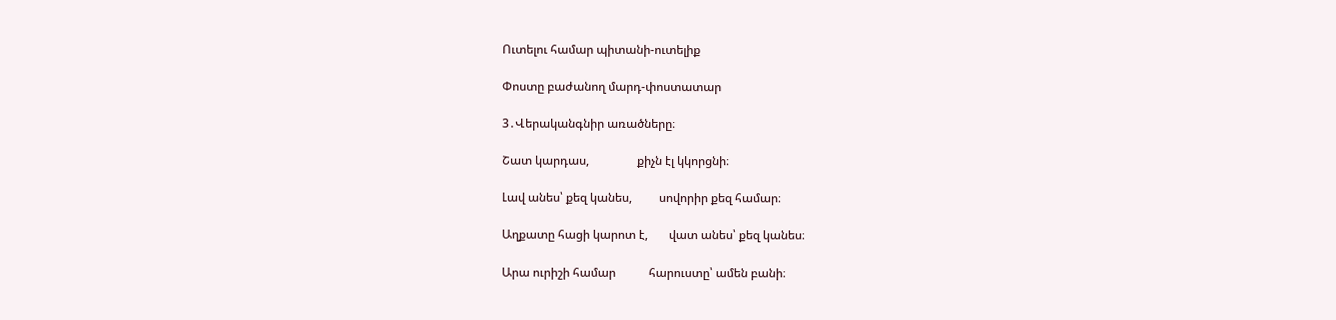Ուտելու համար պիտանի-ուտելիք

Փոստը բաժանող մարդ-փոստատար

3․Վերականգնիր առածները։

Շատ կարդաս,                քիչն էլ կկորցնի։

Լավ անես՝ քեզ կանես,         սովորիր քեզ համար։

Աղքատը հացի կարոտ է,       վատ անես՝ քեզ կանես։

Արա ուրիշի համար           հարուստը՝ ամեն բանի։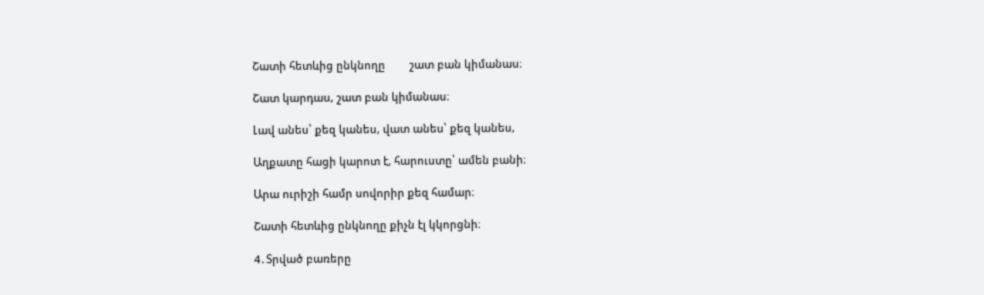Շատի հետևից ընկնողը        շատ բան կիմանաս։

Շատ կարդաս, շատ բան կիմանաս։

Լավ անես՝ քեզ կանես, վատ անես՝ քեզ կանես,

Աղքատը հացի կարոտ է, հարուստը՝ ամեն բանի։

Արա ուրիշի համր սովորիր քեզ համար։

Շատի հետևից ընկնողը քիչն էլ կկորցնի։

4․Տրված բառերը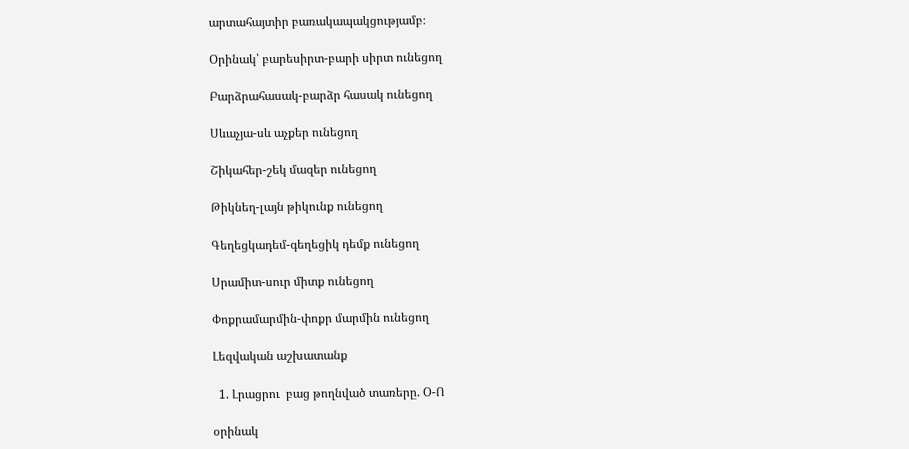արտահայտիր բառակապակցությամբ։

Օրինակ՝ բարեսիրտ-բարի սիրտ ունեցող

Բարձրահասակ-բարձր հասակ ունեցող

Սևաչյա-սև աչքեր ունեցող

Շիկահեր-շեկ մազեր ունեցող

Թիկնեղ-լայն թիկունք ունեցող

Գեղեցկադեմ-գեղեցիկ դեմք ունեցող

Սրամիտ-սուր միտք ունեցող

Փոքրամարմին-փոքր մարմին ունեցող

Լեզվական աշխատանք

  1. Լրացրու  բաց թողնված տառերը. Օ-Ո

օրինակ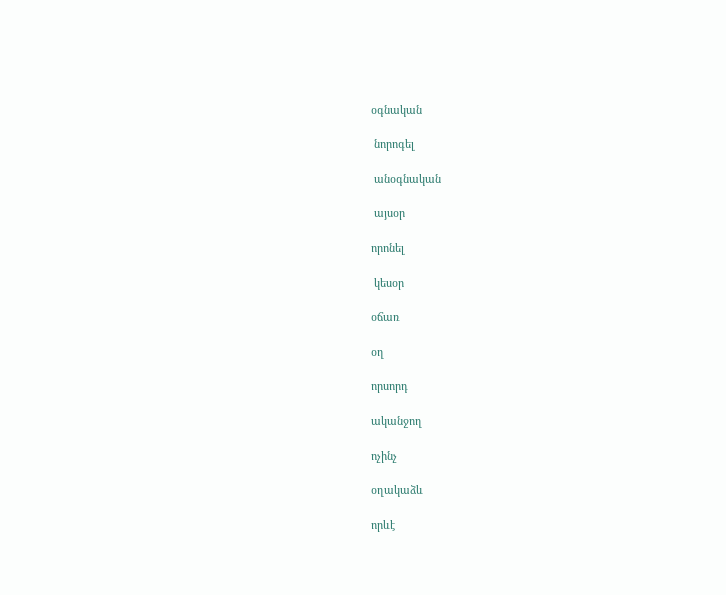օգնական

 նորոգել

 անօգնական

 այսօր

որոնել

 կեսօր

օճառ

օղ

որսորդ

ականջող

ոչինչ

օղակաձև

որևէ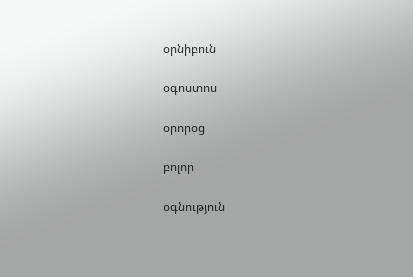օրնիբուն

օգոստոս

օրորօց

բոլոր

օգնություն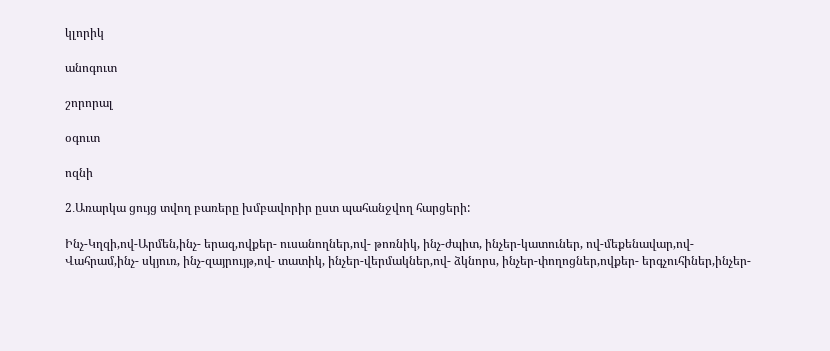կլորիկ

անոգուտ

շորորալ

օգուտ

ոզնի

2․Առարկա ցույց տվող բառերը խմբավորիր ըստ պահանջվող հարցերի:

Ինչ-Կղզի,ով-Արմեն,ինչ- երազ,ովքեր- ուսանողներ,ով- թոռնիկ, ինչ-ժպիտ, ինչեր-կատուներ, ով-մեքենավար,ով- Վահրամ,ինչ- սկյուռ, ինչ-զայրույթ,ով- տատիկ, ինչեր-վերմակներ,ով- ձկնորս, ինչեր-փողոցներ,ովքեր- երգչուհիներ,ինչեր-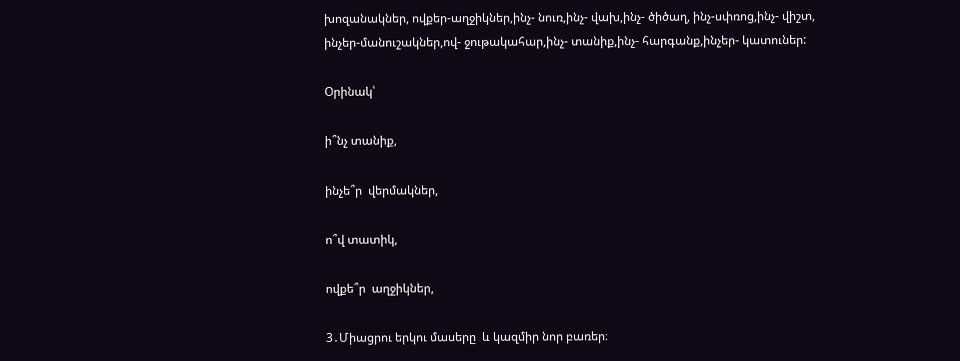խոզանակներ, ովքեր-աղջիկներ,ինչ- նուռ,ինչ- վախ,ինչ- ծիծաղ, ինչ-սփռոց,ինչ- վիշտ, ինչեր-մանուշակներ,ով- ջութակահար,ինչ- տանիք,ինչ- հարգանք,ինչեր- կատուներ:

Օրինակ՝

ի՞նչ տանիք,

ինչե՞ր  վերմակներ,

ո՞վ տատիկ,

ովքե՞ր  աղջիկներ,

3․Միացրու երկու մասերը  և կազմիր նոր բառեր։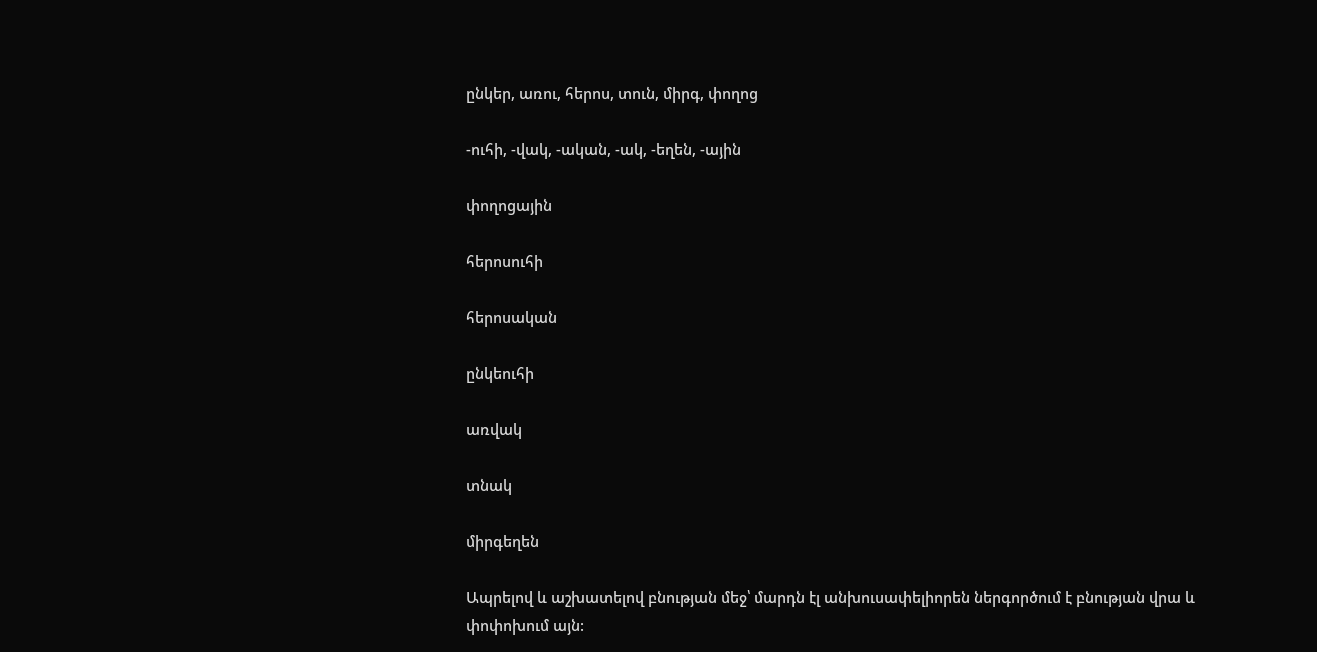ընկեր, առու, հերոս, տուն, միրգ, փողոց

-ուհի, -վակ, -ական, -ակ, -եղեն, -ային

փողոցային

հերոսուհի

հերոսական

ընկեուհի

առվակ

տնակ

միրգեղեն

Ապրելով և աշխատելով բնության մեջ՝ մարդն էլ անխուսափելիորեն ներգործում է բնության վրա և փոփոխում այն: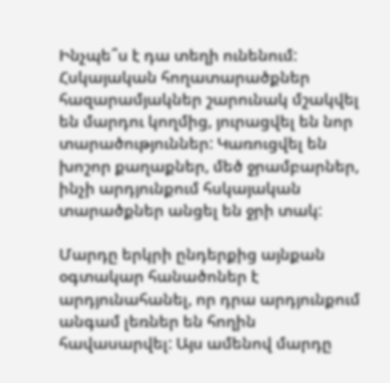Ինչպե՞ս է դա տեղի ունենում: Հսկայական հողատարածքներ հազարամյակներ շարունակ մշակվել են մարդու կողմից, յուրացվել են նոր տարածություններ: Կառուցվել են խոշոր քաղաքներ, մեծ ջրամբարներ, ինչի արդյունքում հսկայական տարածքներ անցել են ջրի տակ:

Մարդը երկրի ընդերքից այնքան օգտակար հանածոներ է արդյունահանել, որ դրա արդյունքում անգամ լեռներ են հողին հավասարվել: Այս ամենով մարդը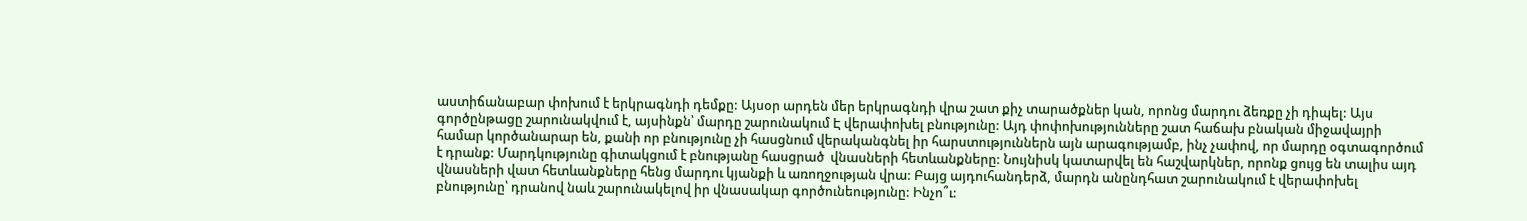աստիճանաբար փոխում է երկրագնդի դեմքը: Այսօր արդեն մեր երկրագնդի վրա շատ քիչ տարածքներ կան, որոնց մարդու ձեռքը չի դիպել: Այս գործընթացը շարունակվում է, այսինքն՝ մարդը շարունակում Է վերափոխել բնությունը: Այդ փոփոխությունները շատ հաճախ բնական միջավայրի համար կործանարար են, քանի որ բնությունը չի հասցնում վերականգնել իր հարստություններն այն արագությամբ, ինչ չափով, որ մարդը օգտագործում է դրանք: Մարդկությունը գիտակցում է բնությանը հասցրած  վնասների հետևանքները: Նույնիսկ կատարվել են հաշվարկներ, որոնք ցույց են տալիս այդ վնասների վատ հետևանքները հենց մարդու կյանքի և առողջության վրա: Բայց այդուհանդերձ, մարդն անընդհատ շարունակում է վերափոխել բնությունը՝ դրանով նաև շարունակելով իր վնասակար գործունեությունը: Ինչո՞ւ: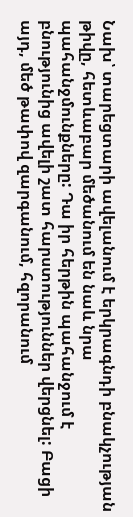Նախ՝ տարեցտարի ավելանում է երկրագնդի բնակչության թիվը, հետևաբար մեծանում են նաև նրա պահանջմունքները: Դա իր հերթին պահանջում է բնությունից ավելի շատ հարստություններ վերցնել: Բացի այդ, մեծ թափով զարգանում, հզորանում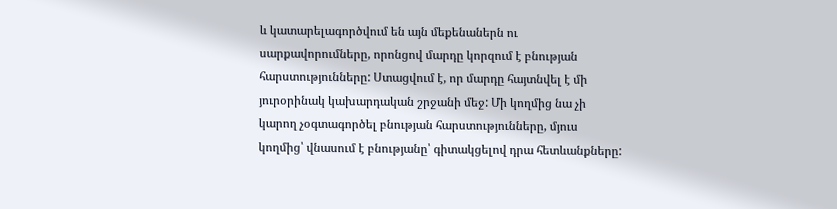և կատարելագործվում են այն մեքենաներն ու սարքավորումները, որոնցով մարդը կորզում է բնության հարստությունները: Ստացվում է, որ մարդը հայտնվել է մի յուրօրինակ կախարդական շրջանի մեջ: Մի կողմից նա չի կարող չօգտագործել բնության հարստությունները, մյուս կողմից՝ վնասում է բնությանը՝ գիտակցելով դրա հետևանքները: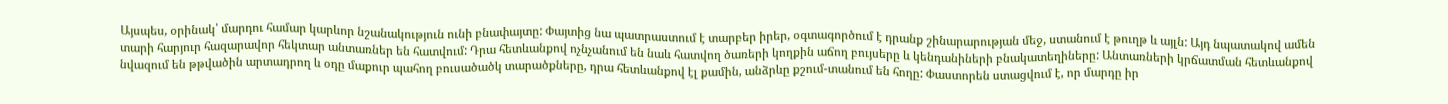Այսպես, օրինակ՝ մարդու համար կարևոր նշանակություն ունի բնափայտը: Փայտից նա պատրաստում է տարբեր իրեր, օգտագործում է դրանք շինարարության մեջ, ստանում է թուղթ և այլն: Այդ նպատակով ամեն տարի հարյուր հազարավոր հեկտար անտառներ են հատվում: Դրա հետևանքով ոչնչանում են նաև հատվող ծառերի կողքին աճող բույսերը և կենդանիների բնակատեղիները: Անտառների կրճատման հետևանքով նվազում են թթվածին արտադրող և օդը մաքուր պահող բուսածածկ տարածքները, դրա հետևանքով էլ քամին, անձրևը քշում-տանում են հողը: Փաստորեն ստացվում է, որ մարդը իր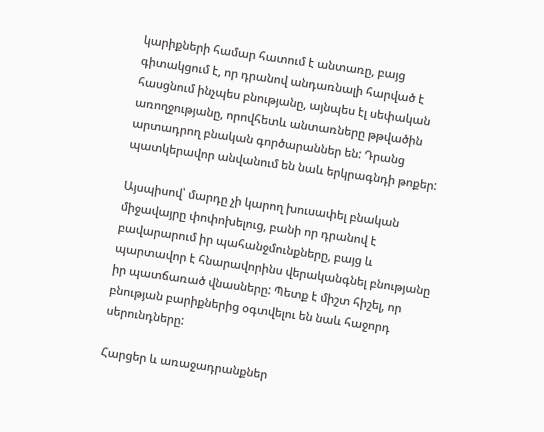կարիքների համար հատում է անտառը, բայց գիտակցում է, որ դրանով անդառնալի հարված է հասցնում ինչպես բնությանը, այնպես էլ սեփական առողջությանը, որովհետև անտառները թթվածին արտադրող բնական գործարաններ են: Դրանց պատկերավոր անվանում են նաև երկրագնդի թոքեր:

Այսպիսով՝ մարդը չի կարող խուսափել բնական միջավայրը փոփոխելուց, բանի որ դրանով է բավարարում իր պահանջմունքները, բայց և պարտավոր է հնարավորինս վերականգնել բնությանը իր պատճառած վնասները: Պետք է միշտ հիշել, որ բնության բարիքներից օգտվելու են նաև հաջորդ սերունդները:

Հարցեր և առաջադրանքներ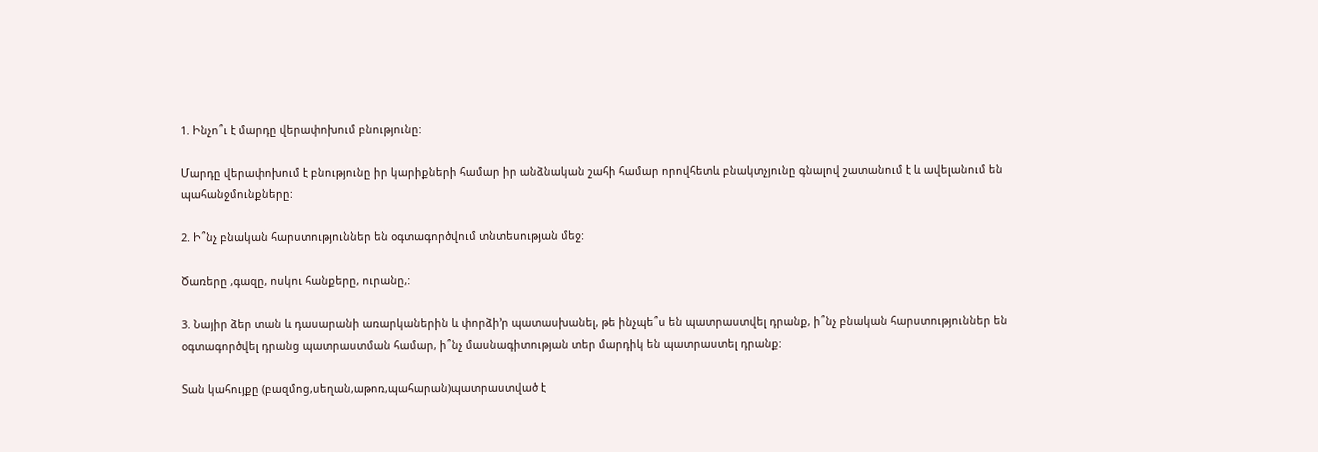1. Ինչո՞ւ է մարդը վերափոխում բնությունը:

Մարդը վերափոխում է բնությունը իր կարիքների համար իր անձնական շահի համար որովհետև բնակտչյունը գնալով շատանում է և ավելանում են պահանջմունքները:

2. Ի՞նչ բնական հարստություններ են օգտագործվում տնտեսության մեջ:

Ծառերը ,գազը, ոսկու հանքերը, ուրանը,:

3. Նայիր ձեր տան և դասարանի առարկաներին և փորձի’ր պատասխանել, թե ինչպե՞ս են պատրաստվել դրանք, ի՞նչ բնական հարստություններ են օգտագործվել դրանց պատրաստման համար, ի՞նչ մասնագիտության տեր մարդիկ են պատրաստել դրանք:

Տան կահույքը (բազմոց,սեղան,աթոռ,պահարան)պատրաստված է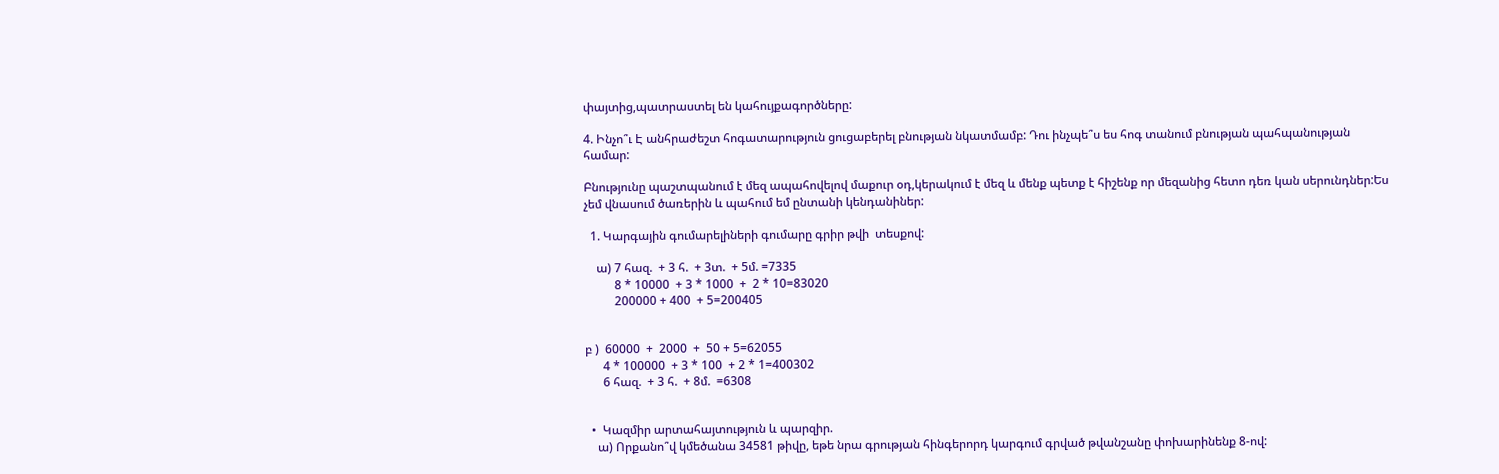փայտից,պատրաստել են կահույքագործները:

4. Ինչո՞ւ Է անհրաժեշտ հոգատարություն ցուցաբերել բնության նկատմամբ: Դու ինչպե՞ս ես հոգ տանում բնության պահպանության համար:

Բնությունը պաշտպանում է մեզ ապահովելով մաքուր օդ,կերակում է մեզ և մենք պետք է հիշենք որ մեզանից հետո դեռ կան սերունդներ:Ես չեմ վնասում ծառերին և պահում եմ ընտանի կենդանիներ:

  1. Կարգային գումարելիների գումարը գրիր թվի  տեսքով:

    ա) 7 հազ.  + 3 հ.  + 3տ.  + 5մ. =7335
          8 * 10000  + 3 * 1000  +  2 * 10=83020
          200000 + 400  + 5=200405


բ )  60000  +  2000  +  50 + 5=62055
      4 * 100000  + 3 * 100  + 2 * 1=400302
      6 հազ.  + 3 հ.  + 8մ.  =6308


  •  Կազմիր արտահայտություն և պարզիր.
    ա) Որքանո՞վ կմեծանա 34581 թիվը, եթե նրա գրության հինգերորդ կարգում գրված թվանշանը փոխարինենք 8-ով: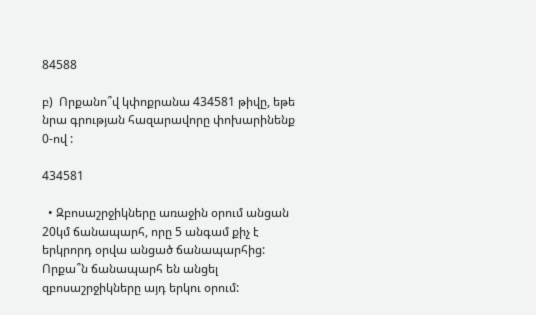84588

բ)  Որքանո՞վ կփոքրանա 434581 թիվը, եթե նրա գրության հազարավորը փոխարինենք 0-ով :

434581

  • Զբոսաշրջիկները առաջին օրում անցան 20կմ ճանապարհ, որը 5 անգամ քիչ է երկրորդ օրվա անցած ճանապարհից: Որքա՞ն ճանապարհ են անցել զբոսաշրջիկները այդ երկու օրում: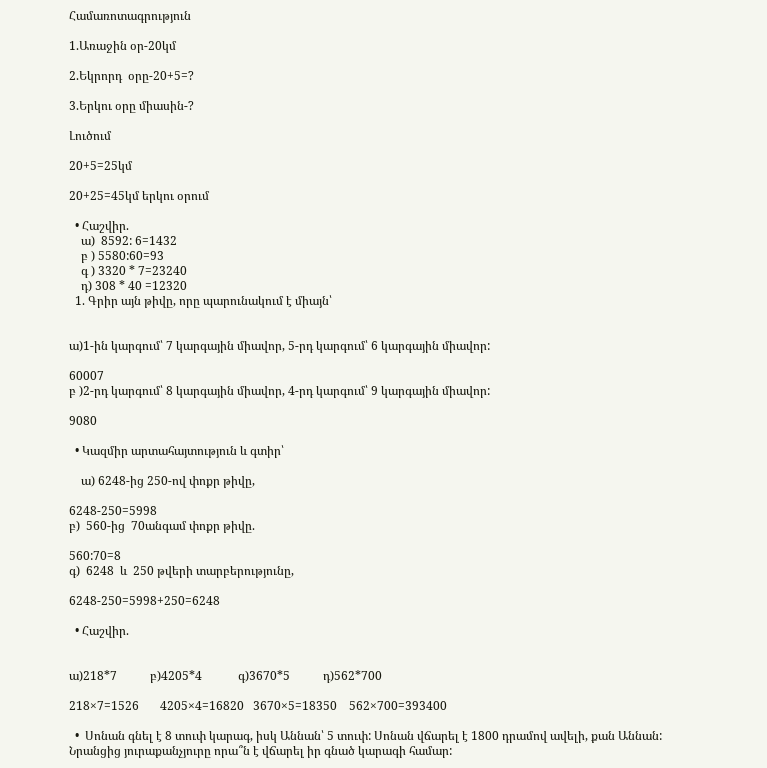Համառոտագրություն

1.Առաջին օր-20կմ

2.Եկրորդ  օրը-20+5=?

3.Երկու օրը միասին-?

Լուծում

20+5=25կմ

20+25=45կմ երկու օրում

  • Հաշվիր.
    ա)  8592: 6=1432
    բ ) 5580:60=93
    գ ) 3320 * 7=23240
    դ) 308 * 40 =12320
  1. Գրիր այն թիվը, որը պարունակում է միայն՝


ա)1-ին կարգում՝ 7 կարգային միավոր, 5-րդ կարգում՝ 6 կարգային միավոր:

60007
բ )2-րդ կարգում՝ 8 կարգային միավոր, 4-րդ կարգում՝ 9 կարգային միավոր:

9080

  • Կազմիր արտահայտություն և գտիր՝

    ա) 6248-ից 250-ով փոքր թիվը,

6248-250=5998
բ)  560-ից  70անգամ փոքր թիվը.

560:70=8
գ)  6248  և  250 թվերի տարբերությունը,

6248-250=5998+250=6248

  • Հաշվիր.


ա)218*7           բ)4205*4            գ)3670*5           դ)562*700

218×7=1526       4205×4=16820   3670×5=18350    562×700=393400

  •  Սոնան գնել է 8 տուփ կարագ, իսկ Աննան՝ 5 տուփ: Սոնան վճարել է 1800 դրամով ավելի, քան Աննան: Նրանցից յուրաքանչյուրը որա՞ն է վճարել իր գնած կարագի համար: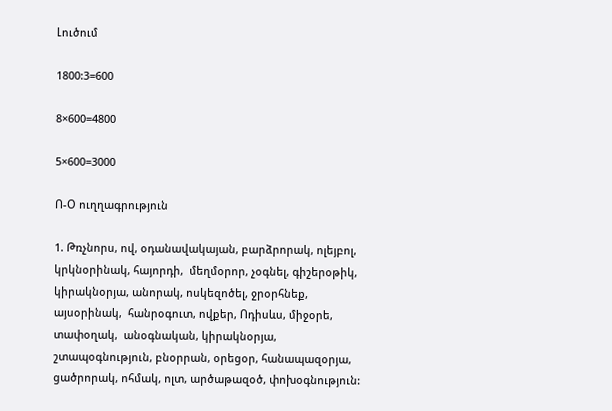Լուծում

1800:3=600

8×600=4800

5×600=3000

Ո-Օ ուղղագրություն

1. Թռչնորս, ով, օդանավակայան, բարձրորակ, ոլեյբոլ, կրկնօրինակ, հայորդի,  մեղմօրոր, չօգնել, գիշերօթիկ, կիրակնօրյա, անորակ, ոսկեզոծել, ջրօրհնեք, այսօրինակ,  հանրօգուտ, ովքեր, Ոդիսևս, միջօրե, տափօղակ,  անօգնական, կիրակնօրյա, շտապօգնություն, բնօրրան, օրեցօր, հանապազօրյա, ցածրորակ, ոհմակ, ոլտ, արծաթազօծ, փոխօգնություն: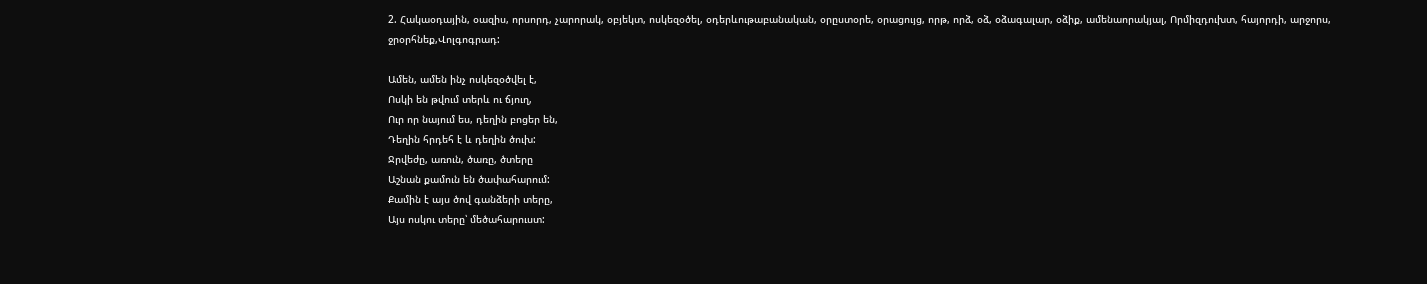2. Հակաօդային, օազիս, որսորդ, չարորակ, օբյեկտ, ոսկեզօծել, օդերևութաբանական, օրըստօրե, օրացույց, որթ, որձ, օձ, օձագալար, օձիք, ամենաորակյալ, Որմիզդուխտ, հայորդի, արջորս, ջրօրհնեք,Վոլգոգրադ:

Ամեն, ամեն ինչ ոսկեզօծվել է,
Ոսկի են թվում տերև ու ճյուղ,
Ուր որ նայում ես, դեղին բոցեր են,
Դեղին հրդեհ է և դեղին ծուխ:
Ջրվեժը, առուն, ծառը, ծտերը
Աշնան քամուն են ծափահարում:
Քամին է այս ծով գանձերի տերը,
Այս ոսկու տերը՝ մեծահարուստ: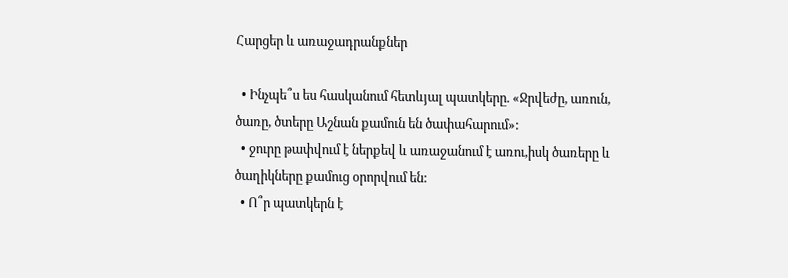Հարցեր և առաջադրանքներ

  • Ինչպե՞ս ես հասկանում հետևյալ պատկերը. «Ջրվեժը, առուն, ծառը, ծտերը Աշնան քամուն են ծափահարում»:
  • ջուրը թափվում է ներքեվ և առաջանում է առու,իսկ ծառերը և ծաղիկները քամուց օրորվում են:
  • Ո՞ր պատկերն է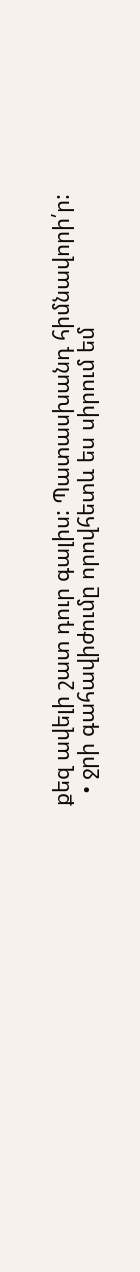քեզ ավելի շատ դուր գալիս: Պատասխանդ հիմնավորի՛ր:
  • ջրի գահավիժումը որովհետև ես սիրում եմ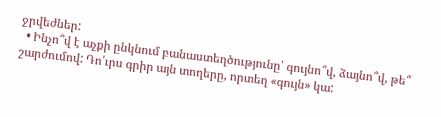ջրվեժներ:
  • Ինչո՞վ է աչքի ընկնում բանաստեղծությունը՝ գույնո՞վ, ձայնո՞վ, թե՞ շարժումով: Դո՛ւրս գրիր այն տողերը, որտեղ «գույն» կա: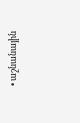• աշնանային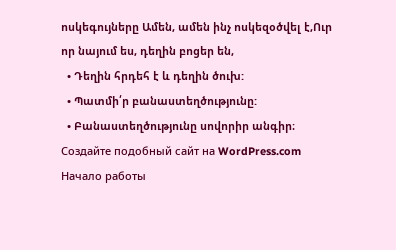ոսկեգույները Ամեն, ամեն ինչ ոսկեզօծվել է,Ուր որ նայում ես, դեղին բոցեր են,
  • Դեղին հրդեհ է և դեղին ծուխ:
  • Պատմի՛ր բանաստեղծությունը:
  • Բանաստեղծությունը սովորիր անգիր։
Создайте подобный сайт на WordPress.com
Начало работы